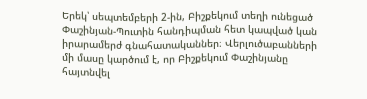Երեկ՝ սեպտեմբերի 2-ին, Բիշքեկում տեղի ունեցած Փաշինյան-Պուտին հանդիպման հետ կապված կան իրարամերժ գնահատականներ։ Վերլուծաբանների մի մասը կարծում է, որ Բիշքեկում Փաշինյանը հայտնվել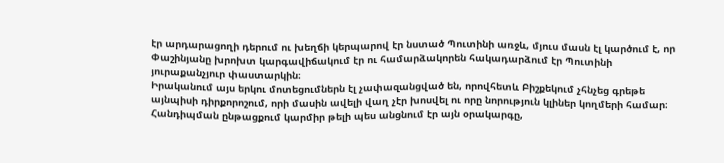էր արդարացողի դերում ու խեղճի կերպարով էր նստած Պուտինի առջև, մյուս մասն էլ կարծում է, որ Փաշինյանը խրոխտ կարգավիճակում էր ու համարձակորեն հակադարձում էր Պուտինի յուրաքանչյուր փաստարկին։
Իրականում այս երկու մոտեցումներն էլ չափազանցված են, որովհետև Բիշքեկում չհնչեց գրեթե այնպիսի դիրքորոշում, որի մասին ավելի վաղ չէր խոսվել ու որը նորություն կլիներ կողմերի համար։ Հանդիպման ընթացքում կարմիր թելի պես անցնում էր այն օրակարգը,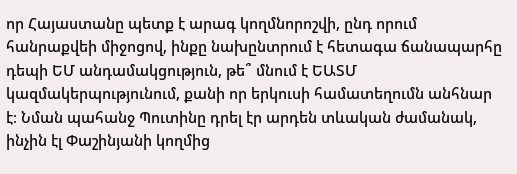որ Հայաստանը պետք է արագ կողմնորոշվի, ընդ որում հանրաքվեի միջոցով, ինքը նախընտրում է հետագա ճանապարհը դեպի ԵՄ անդամակցություն, թե՞ մնում է ԵԱՏՄ կազմակերպությունում, քանի որ երկուսի համատեղումն անհնար է։ Նման պահանջ Պուտինը դրել էր արդեն տևական ժամանակ, ինչին էլ Փաշինյանի կողմից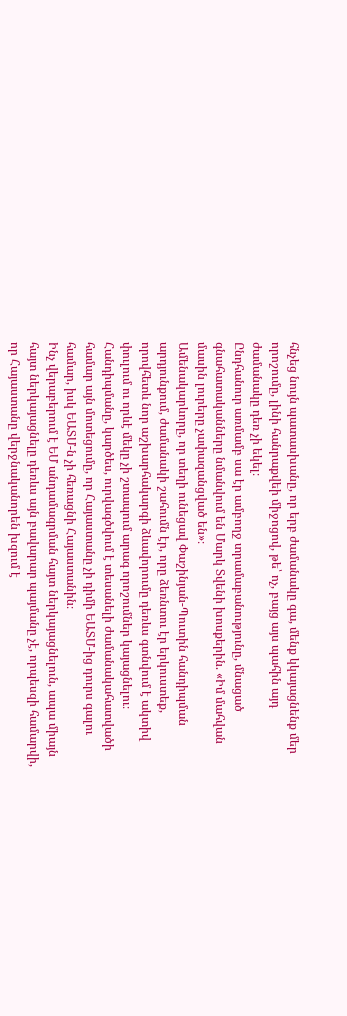հնչեց նույն պատասխանը, որ երբ ժամանակը գա, մենք կկայացնենք մեր որոշումը, լինի հանրաքվեի միջոցով, թե՝ ոչ, բայց այս պահին այդ ժամանակը դեռ չի եկել։
Ընդհանուր առմամբ սա էր ամբողջ տրամաբանությունը, մնացած գնահատականները նմանվում են Մարկ Տվենի խոսքերին. «Իմ մահվան մասին լուրերը չափազանցված են»։
Ամենակարևորը, որ տեղի ունեցավ Փաշինյան-Պուտին հանդիպման արդյունքում, ժամանակի շահումն էր, որը ձեռնտու էր երկուստեք, որովհետև նոր աշխարհակարգի ձևավորումը դեռևս գտնվում է ակտիվ փուլում ու որևէ մեկը չի շտապում արագ որոշումներ կայացնելու։ Հանդիպմանը, կարծես, ուրվագծվում է տեսանելի ժամանակահատվածի համար այն մոտեցումը, որ Հայաստանը չի դիմի ԵԱՏՄ-ից դուրս գալու համար, իսկ ԵԱՏՄ-ն չի հեռացնի Հայաստանին։
Ինչ վերաբերում է ԵՄ անդամագրման հայտ ներկայացնելուն, ապա միայն հայտ ներկայացնելը դեռևս այն բավարար պայմանը չէ, որպեսզի համարվի, որ Հայաստանը վերջնականորեն խզում է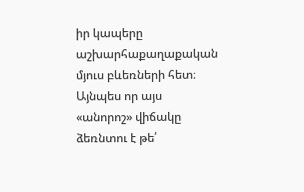իր կապերը աշխարհաքաղաքական մյուս բևեռների հետ։ Այնպես որ այս «անորոշ» վիճակը ձեռնտու է թե՛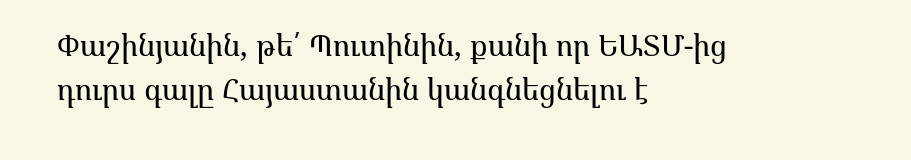Փաշինյանին, թե՛ Պուտինին, քանի որ ԵԱՏՄ-ից դուրս գալը Հայաստանին կանգնեցնելու է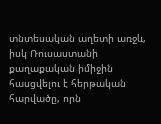տնտեսական աղետի առջև, իսկ Ռուսաստանի քաղաքական իմիջին հասցվելու է հերթական հարվածը, որն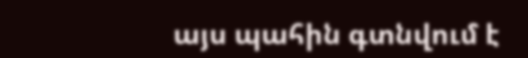այս պահին գտնվում է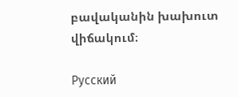բավականին խախուտ վիճակում։

Русский